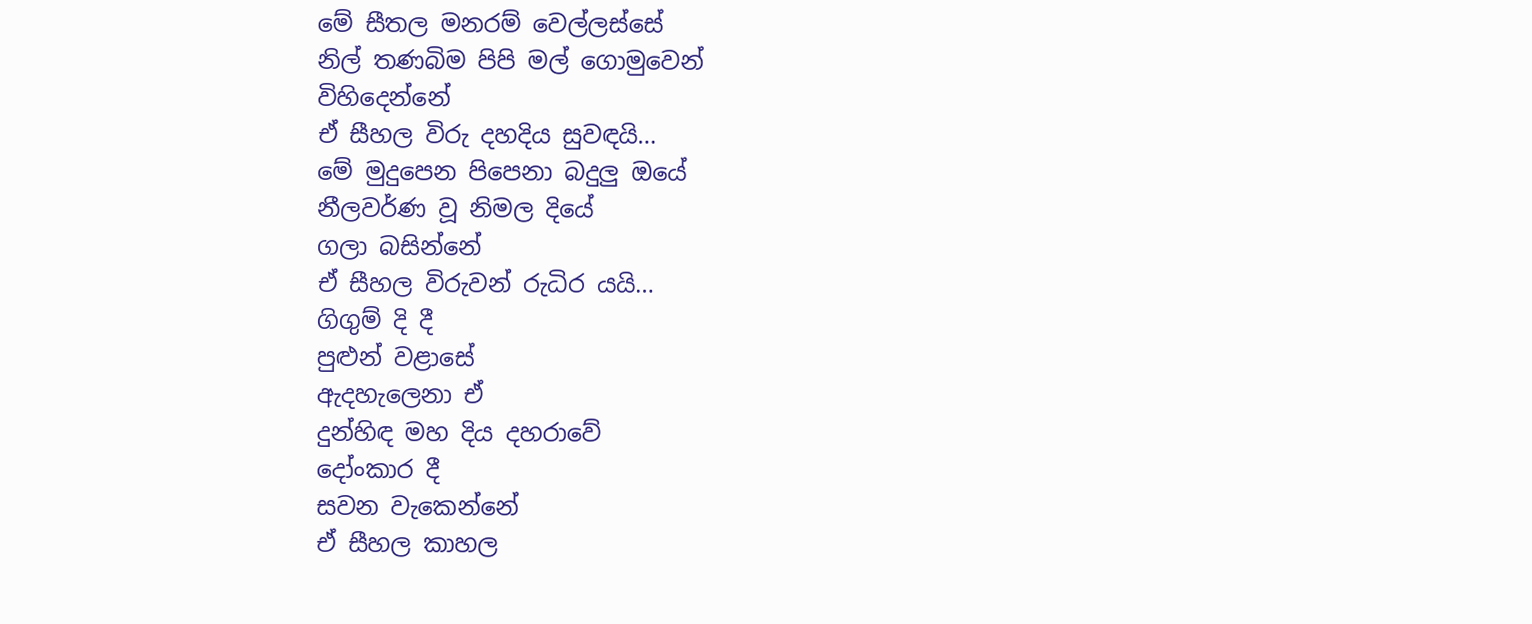මේ සීතල මනරම් වෙල්ලස්සේ
නිල් තණබිම පිපි මල් ගොමුවෙන්
විහිදෙන්නේ
ඒ සීහල විරු දහදිය සුවඳයි…
මේ මුදුපෙන පිපෙනා බදුලු ඔයේ
නීලවර්ණ වූ නිමල දියේ
ගලා බසින්නේ
ඒ සීහල විරුවන් රුධිර යයි…
ගිගුම් දි දී
පුළුන් වළාසේ
ඇදහැලෙනා ඒ
දුන්හිඳ මහ දිය දහරාවේ
දෝංකාර දී
සවන වැකෙන්නේ
ඒ සීහල කාහල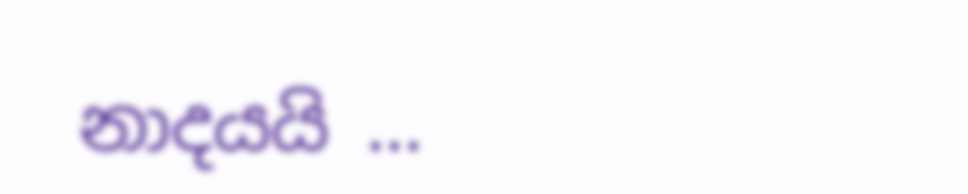නාදයයි …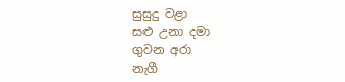සුසුදු වළා
සළු උනා දමා
ගුවන අරා
නැගී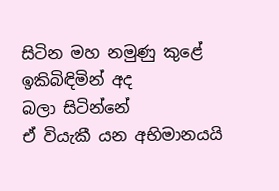සිටින මහ නමුණු කුළේ
ඉකිබිඳිමින් අද
බලා සිටින්නේ
ඒ වියැකී යන අභිමානයයි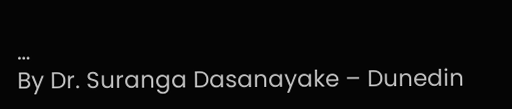…
By Dr. Suranga Dasanayake – Dunedin